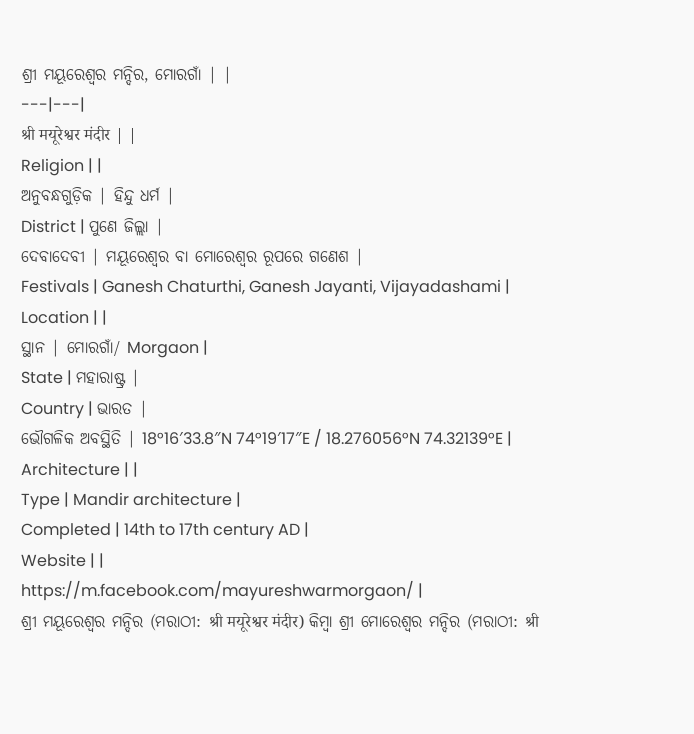ଶ୍ରୀ ମୟୂରେଶ୍ୱର ମନ୍ଦିର, ମୋରଗାଁ | |
---|---|
श्री मयूरेश्वर मंदीर | |
Religion | |
ଅନୁବନ୍ଧଗୁଡ଼ିକ | ହିନ୍ଦୁ ଧର୍ମ |
District | ପୁଣେ ଜିଲ୍ଲା |
ଦେବାଦେବୀ | ମୟୂରେଶ୍ୱର ବା ମୋରେଶ୍ୱର ରୂପରେ ଗଣେଶ |
Festivals | Ganesh Chaturthi, Ganesh Jayanti, Vijayadashami |
Location | |
ସ୍ଥାନ | ମୋରଗାଁ/ Morgaon |
State | ମହାରାଷ୍ଟ୍ର |
Country | ଭାରତ |
ଭୌଗଳିକ ଅବସ୍ଥିତି | 18°16′33.8″N 74°19′17″E / 18.276056°N 74.32139°E |
Architecture | |
Type | Mandir architecture |
Completed | 14th to 17th century AD |
Website | |
https://m.facebook.com/mayureshwarmorgaon/ |
ଶ୍ରୀ ମୟୂରେଶ୍ୱର ମନ୍ଦିର (ମରାଠୀ: श्री मयूरेश्वर मंदीर) କିମ୍ବା ଶ୍ରୀ ମୋରେଶ୍ୱର ମନ୍ଦିର (ମରାଠୀ: श्री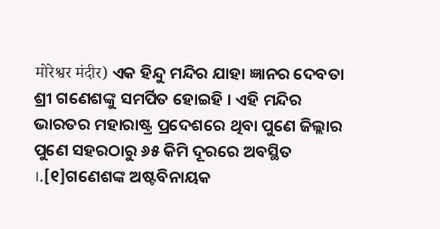मोरेश्वर मंदीर) ଏକ ହିନ୍ଦୁ ମନ୍ଦିର ଯାହା ଜ୍ଞାନର ଦେବତା ଶ୍ରୀ ଗଣେଶଙ୍କୁ ସମର୍ପିତ ହୋଇହି । ଏହି ମନ୍ଦିର ଭାରତର ମହାରାଷ୍ଟ୍ର ପ୍ରଦେଶରେ ଥିବା ପୁଣେ ଜିଲ୍ଲାର ପୁଣେ ସହରଠାରୁ ୬୫ କିମି ଦୂରରେ ଅବସ୍ଥିତ ।.[୧]ଗଣେଶଙ୍କ ଅଷ୍ଟବିନାୟକ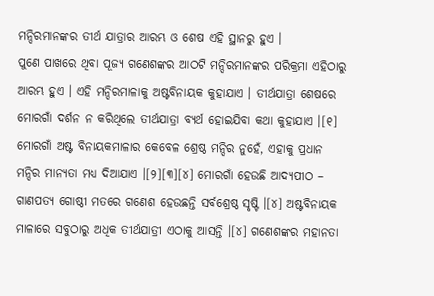ମନ୍ଦିରମାନଙ୍କର ତୀର୍ଥ ଯାତ୍ରାର ଆରମ୍ଭ ଓ ଶେଷ ଏହି ସ୍ଥାନରୁ ହୁଏ ।
ପୁଣେ ପାଖରେ ଥିବା ପୂଜ୍ୟ ଗଣେଶଙ୍କର ଆଠଟି ମନ୍ଦିରମାନଙ୍କର ପରିକ୍ରମା ଏହିଠାରୁ ଆରମ୍ଭ ହୁଏ । ଏହି ମନ୍ଦିରମାଳାକୁ ଅଷ୍ଟବିନାୟକ କୁହାଯାଏ । ତୀର୍ଥଯାତ୍ରା ଶେଷରେ ମୋରଗାଁ ଦର୍ଶନ ନ କରିଥିଲେ ତୀର୍ଥଯାତ୍ରା ବ୍ୟର୍ଥ ହୋଇଯିବା କଥା କୁହାଯାଏ ।[୧] ମୋରଗାଁ ଅଷ୍ଟ ବିନାୟକମାଳାର କେବେଳ ଶ୍ରେଷ୍ଠ ମନ୍ଦିର ନୁହେଁ, ଏହାକୁ ପ୍ରଧାନ ମନ୍ଦିର ମାନ୍ୟତା ମଧ୍ୟ ଦିଆଯାଏ ।[୨][୩][୪] ମୋରଗାଁ ହେଉଛି ଆଦ୍ୟପୀଠ – ଗାଣପତ୍ୟ ଗୋଷ୍ଠୀ ମତରେ ଗଣେଶ ହେଉଛନ୍ତି ସର୍ବଶ୍ରେଷ୍ଠ ସୃଷ୍ଟି ।[୪] ଅଷ୍ଟବିନାୟକ ମାଳାରେ ସବୁଠାରୁ ଅଧିକ ତୀର୍ଥଯାତ୍ରୀ ଏଠାକୁ ଆସନ୍ତି ।[୪] ଗଣେଶଙ୍କର ମହାନତା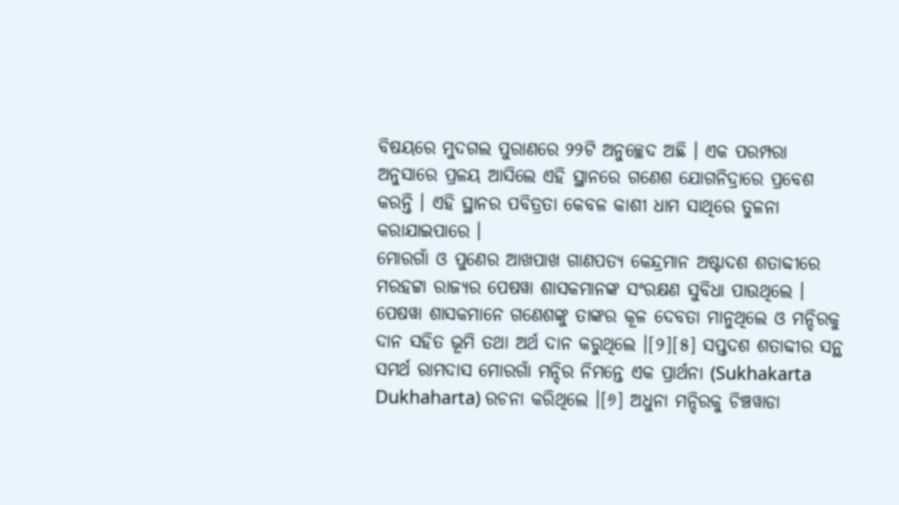ବିଷୟରେ ମୁଦଗଲ ପୁରାଣରେ ୨୨ଟି ଅନୁଚ୍ଛେଦ ଅଛି । ଏକ ପରମ୍ପରା ଅନୁସାରେ ପ୍ରଳୟ ଆସିଲେ ଏହି ସ୍ଥାନରେ ଗଣେଶ ଯୋଗନିଦ୍ରାରେ ପ୍ରବେଶ କରନ୍ତି । ଏହି ସ୍ଥାନର ପବିତ୍ରତା କେବଳ କାଶୀ ଧାମ ସାଥିରେ ତୁଳନା କରାଯାଇପାରେ ।
ମୋରଗାଁ ଓ ପୁଣେର ଆଖପାଖ ଗାଣପତ୍ୟ କେନ୍ଦ୍ରମାନ ଅଷ୍ଟାଦଶ ଶତାବ୍ଦୀରେ ମରହଟ୍ଟା ରାଜ୍ୟର ପେଷୱା ଶାସକମାନଙ୍କ ସଂରକ୍ଷଣ ସୁବିଧା ପାଉଥିଲେ । ପେଷୱା ଶାସକମାନେ ଗଣେଶଙ୍କୁ ତାଙ୍କର କୂଳ ଦେବତା ମାନୁଥିଲେ ଓ ମନ୍ଦିରକୁ ଦାନ ସହିତ ଭୂମି ତଥା ଅର୍ଥ ଦାନ କରୁଥିଲେ ।[୨][୫] ସପ୍ତଦଶ ଶତାବ୍ଦୀର ସନ୍ଥ ସମର୍ଥ ରାମଦାସ ମୋରଗାଁ ମନ୍ଦିର ନିମନ୍ତେ ଏକ ପ୍ରାର୍ଥନା (Sukhakarta Dukhaharta) ରଚନା କରିଥିଲେ ।[୬] ଅଧୁନା ମନ୍ଦିରକୁ ଚିଞ୍ଚୱାଡା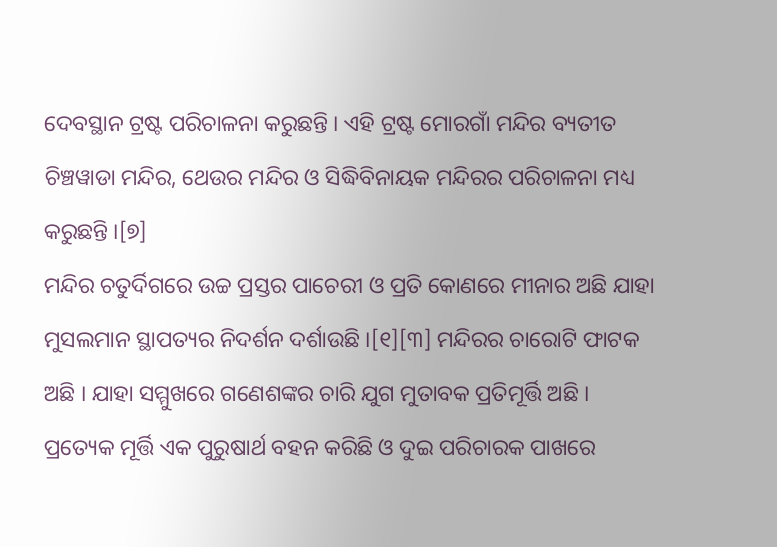ଦେବସ୍ଥାନ ଟ୍ରଷ୍ଟ ପରିଚାଳନା କରୁଛନ୍ତି । ଏହି ଟ୍ରଷ୍ଟ ମୋରଗାଁ ମନ୍ଦିର ବ୍ୟତୀତ ଚିଞ୍ଚୱାଡା ମନ୍ଦିର, ଥେଉର ମନ୍ଦିର ଓ ସିଦ୍ଧିବିନାୟକ ମନ୍ଦିରର ପରିଚାଳନା ମଧ୍ୟ କରୁଛନ୍ତି ।[୭]
ମନ୍ଦିର ଚତୁର୍ଦିଗରେ ଉଚ୍ଚ ପ୍ରସ୍ତର ପାଚେରୀ ଓ ପ୍ରତି କୋଣରେ ମୀନାର ଅଛି ଯାହା ମୁସଲମାନ ସ୍ଥାପତ୍ୟର ନିଦର୍ଶନ ଦର୍ଶାଉଛି ।[୧][୩] ମନ୍ଦିରର ଚାରୋଟି ଫାଟକ ଅଛି । ଯାହା ସମ୍ମୁଖରେ ଗଣେଶଙ୍କର ଚାରି ଯୁଗ ମୁତାବକ ପ୍ରତିମୂର୍ତ୍ତି ଅଛି । ପ୍ରତ୍ୟେକ ମୂର୍ତ୍ତି ଏକ ପୁରୁଷାର୍ଥ ବହନ କରିଛି ଓ ଦୁଇ ପରିଚାରକ ପାଖରେ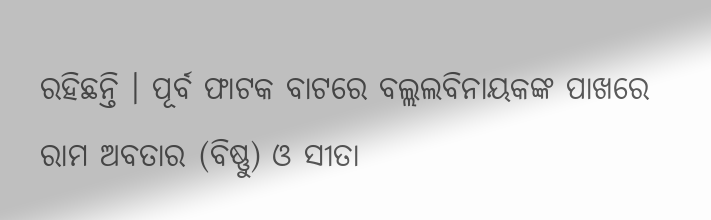ରହିଛନ୍ତି । ପୂର୍ବ ଫାଟକ ବାଟରେ ବଲ୍ଲଲବିନାୟକଙ୍କ ପାଖରେ ରାମ ଅବତାର (ବିଷ୍ଣୁ) ଓ ସୀତା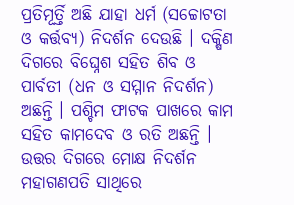ପ୍ରତିମୂର୍ତ୍ତି ଅଛି ଯାହା ଧର୍ମ (ସଚ୍ଚୋଟତା ଓ କର୍ତ୍ତବ୍ୟ) ନିଦର୍ଶନ ଦେଉଛି । ଦକ୍ଷିଣ ଦିଗରେ ବିଘ୍ନେଶ ସହିତ ଶିବ ଓ ପାର୍ବତୀ (ଧନ ଓ ସମ୍ମାନ ନିଦର୍ଶନ) ଅଛନ୍ତି । ପଶ୍ଚିମ ଫାଟକ ପାଖରେ କାମ ସହିତ କାମଦେବ ଓ ରତି ଅଛନ୍ତି । ଉତ୍ତର ଦିଗରେ ମୋକ୍ଷ ନିଦର୍ଶନ ମହାଗଣପତି ସାଥିରେ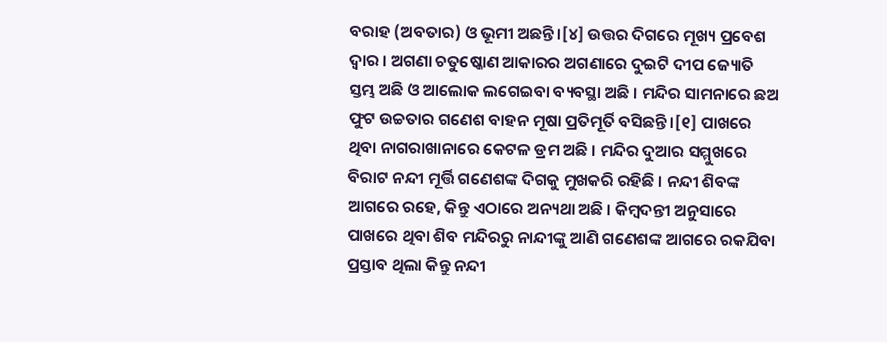ବରାହ (ଅବତାର) ଓ ଭୂମୀ ଅଛନ୍ତି ।[୪] ଉତ୍ତର ଦିଗରେ ମୂଖ୍ୟ ପ୍ରବେଶ ଦ୍ୱାର । ଅଗଣା ଚତୁଷ୍କୋଣ ଆକାରର ଅଗଣାରେ ଦୁଇଟି ଦୀପ ଜ୍ୟୋତି ସ୍ତମ୍ଭ ଅଛି ଓ ଆଲୋକ ଲଗେଇବା ବ୍ୟବସ୍ଥା ଅଛି । ମନ୍ଦିର ସାମନାରେ ଛଅ ଫୁଟ ଉଚ୍ଚତାର ଗଣେଶ ବାହନ ମୂଷା ପ୍ରତିମୂର୍ତି ବସିଛନ୍ତି ।[୧] ପାଖରେ ଥିବା ନାଗରାଖାନାରେ କେଟଳ ଡ୍ରମ ଅଛି । ମନ୍ଦିର ଦୁଆର ସମ୍ମୁଖରେ ବିରାଟ ନନ୍ଦୀ ମୂର୍ତ୍ତି ଗଣେଶଙ୍କ ଦିଗକୁ ମୁଖକରି ରହିଛି । ନନ୍ଦୀ ଶିବଙ୍କ ଆଗରେ ରହେ, କିନ୍ତୁ ଏଠାରେ ଅନ୍ୟଥା ଅଛି । କିମ୍ବଦନ୍ତୀ ଅନୁସାରେ ପାଖରେ ଥିବା ଶିବ ମନ୍ଦିରରୁ ନାନ୍ଦୀଙ୍କୁ ଆଣି ଗଣେଶଙ୍କ ଆଗରେ ରକଯିବା ପ୍ରସ୍ତାବ ଥିଲା କିନ୍ତୁ ନନ୍ଦୀ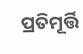ପ୍ରତିମୂର୍ତ୍ତି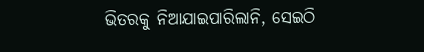ଭିତରକୁ ନିଆଯାଇପାରିଲାନି, ସେଇଠି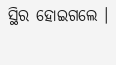ସ୍ଥିର ହୋଇଗଲେ ।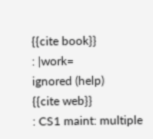{{cite book}}
: |work=
ignored (help)
{{cite web}}
: CS1 maint: multiple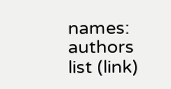names: authors list (link)